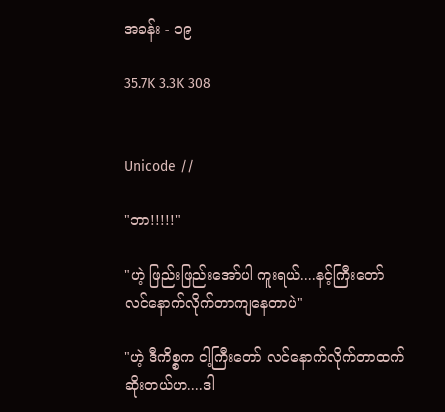အခန်း - ၁၉

35.7K 3.3K 308


Unicode //

"ဘာ!!!!!"

"ဟဲ့ ဖြည်းဖြည်းအော်ပါ ကူးရယ်....နင့်ကြီးတော် လင်နောက်လိုက်တာကျနေတာပဲ"

"ဟဲ့ ဒီကိစ္စက ငါ့ကြီးတော် လင်နောက်လိုက်တာထက် ဆိုးတယ်ဟ....ဒါ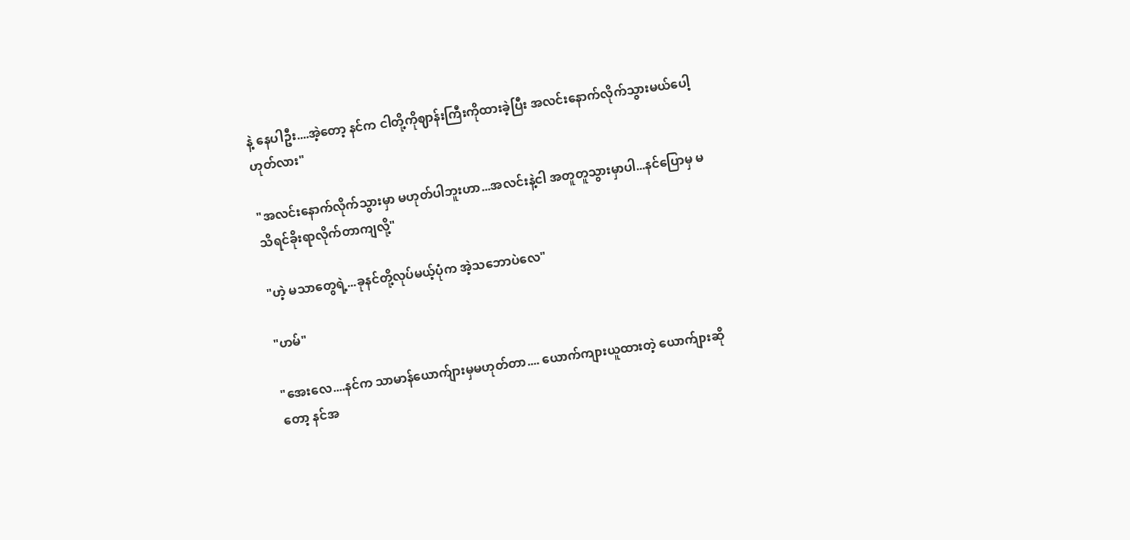နဲ့ နေပါဦး....အဲ့တော့ နင်က ငါတို့ကိုဈာန်းကြီးကိုထားခဲ့ပြီး အလင်းနောက်လိုက်သွားမယ်ပေါ့ ဟုတ်လား"

"အလင်းနောက်လိုက်သွားမှာ မဟုတ်ပါဘူးဟာ...အလင်းနဲ့ငါ အတူတူသွားမှာပါ...နင်ပြောမှ မသိရင်ခိုးရာလိုက်တာကျလို့"

"ဟဲ့ မသာတွေရဲ့...ခုနင်တို့လုပ်မယ့်ပုံက အဲ့သဘောပဲလေ"

"ဟမ်"

"အေးလေ....နင်က သာမာန်ယောက်ျားမှမဟုတ်တာ.... ယောက်ကျားယူထားတဲ့ ယောက်ျားဆိုတော့ နင်အ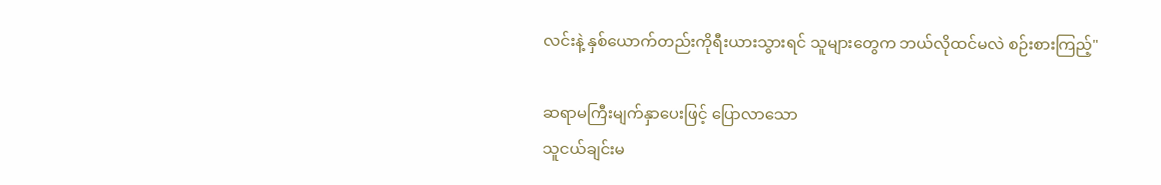လင်းနဲ့ နှစ်ယောက်တည်းကိုရီးယားသွားရင် သူများတွေက ဘယ်လိုထင်မလဲ စဉ်းစားကြည့်"

ဆရာမကြီးမျက်နှာပေးဖြင့် ပြောလာသော
သူငယ်ချင်းမ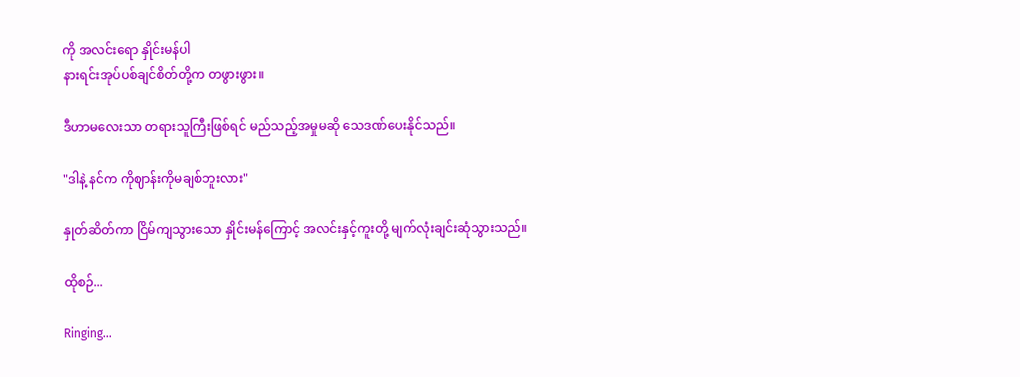ကို အလင်းရော နှိုင်းမန်ပါ
နားရင်းအုပ်ပစ်ချင်စိတ်တို့က တဖွားဖွား။

ဒီဟာမလေးသာ တရားသူကြီးဖြစ်ရင် မည်သည့်အမှုမဆို သေဒဏ်ပေးနိုင်သည်။

"ဒါနဲ့ နင်က ကိုဈာန်းကိုမချစ်ဘူးလား"

နှုတ်ဆိတ်ကာ ငြိမ်ကျသွားသော နှိုင်းမန်ကြောင့် အလင်းနှင့်ကူးတို့ မျက်လုံးချင်းဆုံသွားသည်။

ထိုစဉ်...

Ringing...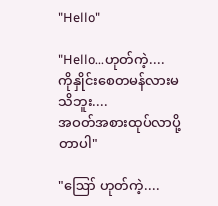"Hello"

"Hello...ဟုတ်ကဲ့....
ကိုနှိုင်းစေတမန်လားမသိဘူး....
အဝတ်အစားထုပ်လာပို့တာပါ"

"ဪ ဟုတ်ကဲ့....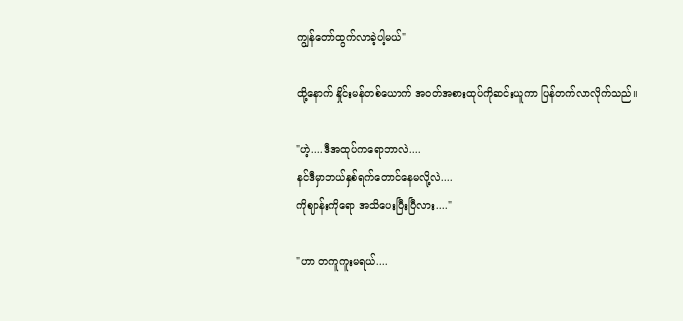ကျွန်တော်ထွက်လာခဲ့ပါ့မယ်"

ထို့နောက် နှိုင်းမန်တစ်ယောက် အဝတ်အစားထုပ်ကိုဆင်းယူကာ ပြန်တက်လာလိုက်သည်။

"ဟဲ့....ဒီအထုပ်ကရောဘာလဲ....
နင်ဒီမှာဘယ်နှစ်ရက်တောင်နေမလို့လဲ....
ကိုဈာန်းကိုရော အသိပေးပြီးပြီလား...."

"ဟာ တကူကူးမရယ်....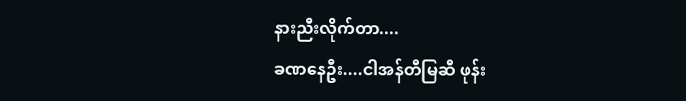နားညီးလိုက်တာ....
ခဏနေဦး....ငါအန်တီမြဆီ ဖုန်း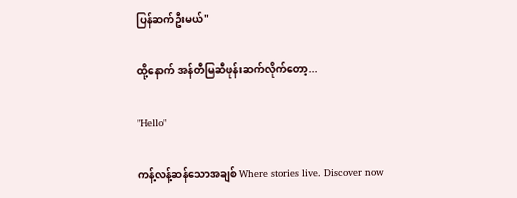ပြန်ဆက်ဦးမယ်"

ထို့နောက် အန်တီမြဆီဖုန်းဆက်လိုက်တော့...

"Hello"

ကန့်လန့်ဆန်သောအချစ် Where stories live. Discover now